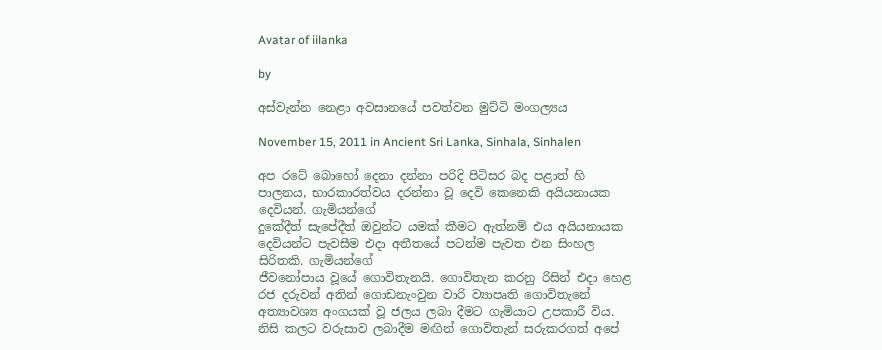Avatar of iilanka

by

අස්වැන්න නෙළා අවසානයේ පවත්වන මුට්ටි මංගල්‍යය

November 15, 2011 in Ancient Sri Lanka, Sinhala, Sinhalen

අප රටේ බොහෝ දෙනා දන්නා පරිදි පිටිසර බද පළාත් හි පාලනය, භාරකාරත්වය දරන්නා වූ දෙවි කෙනෙකි අයියනායක දෙවියන්. ගැමියන්ගේ
දුකේදීත් සැපේදීත් ඔවුන්ට යමක් කීමට ඇත්නම් එය අයියනායක දෙවියන්ට පැවසීම එදා අතීතයේ පටන්ම පැවත එන සිංහල සිරිතකි. ගැමියන්ගේ
ජීවනෝපාය වූයේ ගොවිතැනයි. ගොවිතැන කරනු රිසින් එදා හෙළ රජ දරුවන් අතින් ගොඩනැංවුන වාරි ව්‍යාපෘති ගොවිතැනේ අත්‍යාවශ්‍ය අංගයක් වූ ජලය ලබා දීමට ගැමියාට උපකාරී විය. නිසි කලට වරුසාව ලබාදීම මඟින් ගොවිතැන් සරුකරගත් අපේ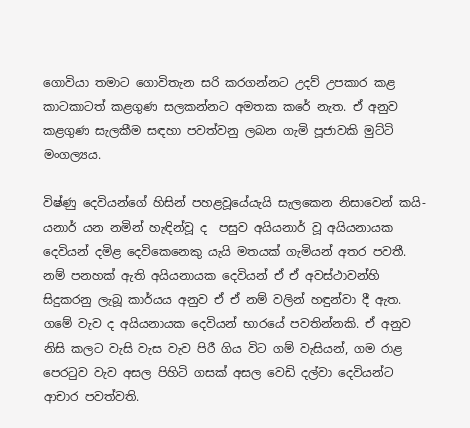ගොවියා තමාට ගොවිතැන සරි කරගන්නට උදව් උපකාර කළ කාටකාටත් කළගුණ සලකන්නට අමතක කරේ නැත. ඒ අනුව කළගුණ සැලකීම සඳහා පවත්වනු ලබන ගැමි පූජාවකි මුට්ටි මංගල්‍යය.

විෂ්ණු දෙවියන්ගේ හිසින් පහළවූයේයැයි සැලකෙන නිසාවෙන් කයි-යනාර් යන නමින් හැඳින්වූ ද  පසුව අයියනාර් වූ අයියනායක දෙවියන් දමිළ දෙවිකෙනෙකු යැයි මතයක් ගැමියන් අතර පවතී. නම් පනහක් ඇති අයියනායක දෙවියන් ඒ ඒ අවස්ථාවන්හි සිදුකරනු ලැබූ කාර්යය අනුව ඒ ඒ නම් වලින් හඳුන්වා දී ඇත. ගමේ වැව ද අයියනායක දෙවියන් භාරයේ පවතින්නකි. ඒ අනුව නිසි කලට වැසි වැස වැව පිරී ගිය විට ගම් වැසියන්, ගම රාළ පෙරටුව වැව අසල පිහිටි ගසක් අසල වෙඩි දල්වා දෙවියන්ට ආචාර පවත්වති.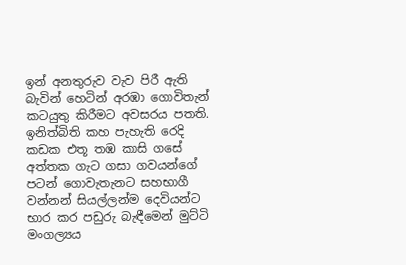ඉන් අනතුරුව වැව පිරී ඇති බැවින් හෙටින් අරඹා ගොවිතැන් කටයුතු කිරීමට අවසරය පතති. ඉනිත්බිති කහ පැහැති රෙදි කඩක එතූ තඹ කාසි ගසේ අත්තක ගැට ගසා ගවයන්ගේ පටන් ‍ගොවැතැනට සහභාගී වන්නන් සියල්ලන්ම දෙවියන්ට භාර කර පඩුරු බැඳීමෙන් මුට්ටි මංගල්‍යය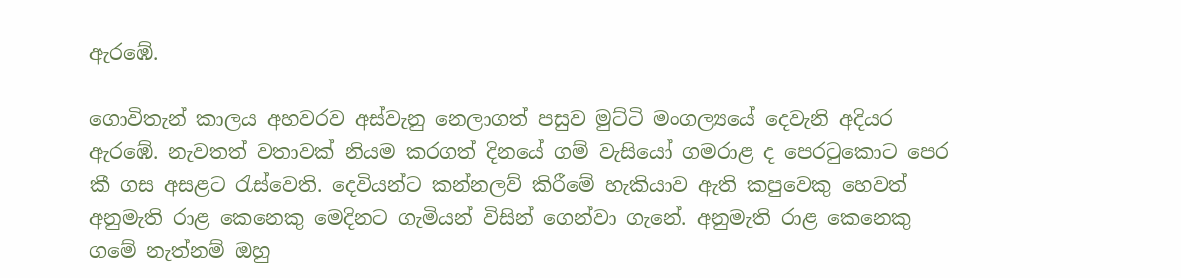ඇරඹේ.

ගොවිතැන් කාලය අහවරව අස්වැනු නෙලාගත් පසුව මුට්ටි මංගල්‍යයේ දෙවැනි අදියර ඇරඹේ. නැවතත් වතාවක් නියම කරගත් දිනයේ ගම් වැසියෝ ගමරාළ ද පෙරටුකොට පෙර කී ගස අසළට රැස්වෙති. දෙවියන්ට කන්නලව් කිරීමේ හැකියාව ඇති කපුවෙකු හෙවත් අනුමැති රාළ කෙනෙකු මෙදිනට ගැමියන් විසින් ගෙන්වා ගැනේ. අනුමැති රාළ කෙනෙකු ගමේ නැත්නම් ඔහු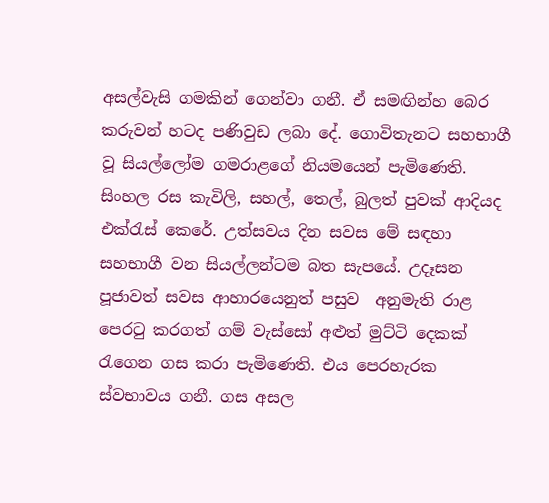අසල්වැසි ගමකින් ගෙන්වා ගනී. ඒ සමඟින්හ බෙර කරුවන් හටද පණිවුඩ ලබා දේ. ගොවිතැනට සහභාගී වූ සියල්ලෝම ගමරාළගේ නියමයෙන් පැමිණෙති. සිංහල රස කැවිලි, සහල්, තෙල්, බුලත් පුවක් ආදියද එක්රැස් කෙරේ. උත්සවය දින සවස මේ සඳහා සහභාගී වන සියල්ලන්ටම බත සැපයේ. උදෑසන පූජාවත් සවස ආහාරයෙනුත් පසුව  අනුමැති රාළ පෙරටු කරගත් ගම් වැස්සෝ අළුත් මුට්ටි දෙකක් රැගෙන ගස කරා පැමිණෙති. එය පෙරහැරක ස්වභාවය ගනී. ගස අසල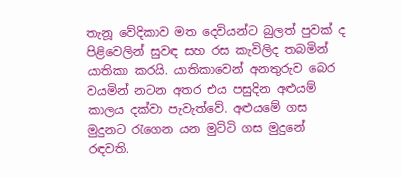තැනූ වේදිකාව මත දෙවියන්ට බුලත් පුවක් ද පිළිවෙලින් සුවඳ සහ රස කැවිලිද තබමින් යාතිකා කරයි. යාතිකාවෙන් අනතුරුව බෙර වයමින් නටන අතර එය පසුදින අළුයම් කාලය දක්වා පැවැත්වේ. අළුයමේ ගස මුදුනට රැගෙන යන මුට්ටි ගස මුදුනේ රඳවති.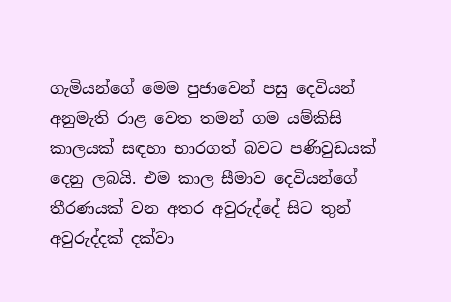ගැමියන්ගේ මෙම පුජාවෙන් පසු දෙවියන් අනුමැති රාළ වෙත තමන් ගම යම්කිසි කාලයක් සඳහා භාරගත් බවට පණිවුඩයක් දෙනු ලබයි. එම කාල සීමාව දෙවියන්ගේ තීරණයක් වන අතර අවුරුද්දේ සිට තුන් අවුරුද්දක් දක්වා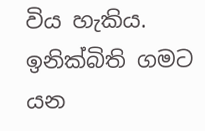විය හැකිය. ඉනික්බිති ගමට යන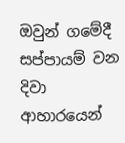ඔවුන් ගමේදී සප්පායම් වන දිවා ආහාරයෙන්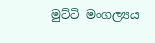මුට්ටි මංගල්‍යය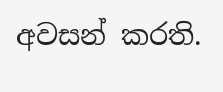අවසන් කරති.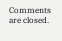Comments are closed.